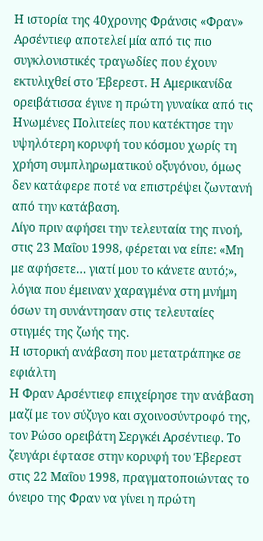Η ιστορία της 40χρονης Φράνσις «Φραν» Αρσέντιεφ αποτελεί μία από τις πιο συγκλονιστικές τραγωδίες που έχουν εκτυλιχθεί στο Έβερεστ. Η Αμερικανίδα ορειβάτισσα έγινε η πρώτη γυναίκα από τις Ηνωμένες Πολιτείες που κατέκτησε την υψηλότερη κορυφή του κόσμου χωρίς τη χρήση συμπληρωματικού οξυγόνου, όμως δεν κατάφερε ποτέ να επιστρέψει ζωντανή από την κατάβαση.
Λίγο πριν αφήσει την τελευταία της πνοή, στις 23 Μαΐου 1998, φέρεται να είπε: «Μη με αφήσετε… γιατί μου το κάνετε αυτό;», λόγια που έμειναν χαραγμένα στη μνήμη όσων τη συνάντησαν στις τελευταίες στιγμές της ζωής της.
Η ιστορική ανάβαση που μετατράπηκε σε εφιάλτη
Η Φραν Αρσέντιεφ επιχείρησε την ανάβαση μαζί με τον σύζυγο και σχοινοσύντροφό της, τον Ρώσο ορειβάτη Σεργκέι Αρσέντιεφ. Το ζευγάρι έφτασε στην κορυφή του Έβερεστ στις 22 Μαΐου 1998, πραγματοποιώντας το όνειρο της Φραν να γίνει η πρώτη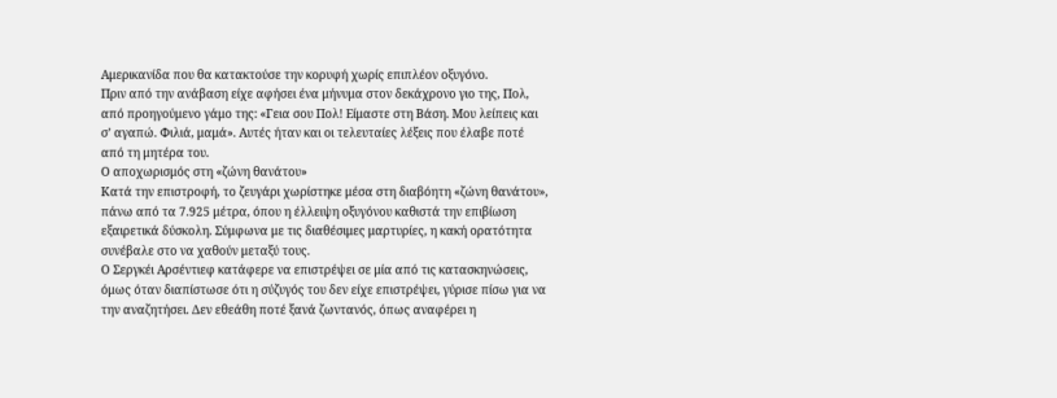Αμερικανίδα που θα κατακτούσε την κορυφή χωρίς επιπλέον οξυγόνο.
Πριν από την ανάβαση είχε αφήσει ένα μήνυμα στον δεκάχρονο γιο της, Πολ, από προηγούμενο γάμο της: «Γεια σου Πολ! Είμαστε στη Βάση. Μου λείπεις και σ’ αγαπώ. Φιλιά, μαμά». Αυτές ήταν και οι τελευταίες λέξεις που έλαβε ποτέ από τη μητέρα του.
Ο αποχωρισμός στη «ζώνη θανάτου»
Κατά την επιστροφή, το ζευγάρι χωρίστηκε μέσα στη διαβόητη «ζώνη θανάτου», πάνω από τα 7.925 μέτρα, όπου η έλλειψη οξυγόνου καθιστά την επιβίωση εξαιρετικά δύσκολη. Σύμφωνα με τις διαθέσιμες μαρτυρίες, η κακή ορατότητα συνέβαλε στο να χαθούν μεταξύ τους.
Ο Σεργκέι Αρσέντιεφ κατάφερε να επιστρέψει σε μία από τις κατασκηνώσεις, όμως όταν διαπίστωσε ότι η σύζυγός του δεν είχε επιστρέψει, γύρισε πίσω για να την αναζητήσει. Δεν εθεάθη ποτέ ξανά ζωντανός, όπως αναφέρει η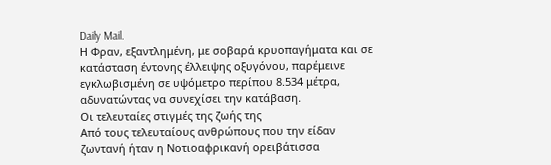Daily Mail.
Η Φραν, εξαντλημένη, με σοβαρά κρυοπαγήματα και σε κατάσταση έντονης έλλειψης οξυγόνου, παρέμεινε εγκλωβισμένη σε υψόμετρο περίπου 8.534 μέτρα, αδυνατώντας να συνεχίσει την κατάβαση.
Οι τελευταίες στιγμές της ζωής της
Από τους τελευταίους ανθρώπους που την είδαν ζωντανή ήταν η Νοτιοαφρικανή ορειβάτισσα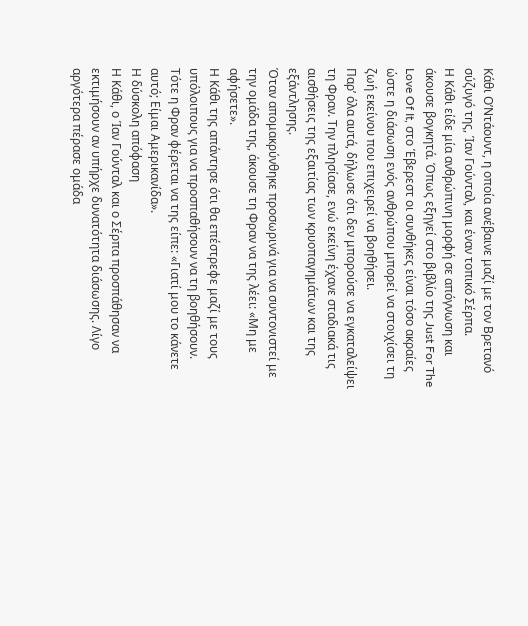Κάθι Ο’Ντάουντ, η οποία ανέβαινε μαζί με τον Βρετανό σύζυγό της, Ίαν Γούνταλ, και έναν τοπικό Σέρπα.
Η Κάθι είδε μία ανθρώπινη μορφή σε απόγνωση και άκουσε βογκητά. Όπως εξηγεί στο βιβλίο της Just For The Love Of It, στο Έβερεστ οι συνθήκες είναι τόσο ακραίες ώστε η διάσωση ενός ανθρώπου μπορεί να στοιχίσει τη ζωή εκείνου που επιχειρεί να βοηθήσει.
Παρ’ όλα αυτά, δήλωσε ότι δεν μπορούσε να εγκαταλείψει τη Φραν. Την πλησίασε, ενώ εκείνη έχανε σταδιακά τις αισθήσεις της εξαιτίας των κρυοπαγημάτων και της εξάντλησης.
Όταν απομακρύνθηκε προσωρινά για να συντονιστεί με την ομάδα της, άκουσε τη Φραν να της λέει: «Μη με αφήσετε».
Η Κάθι της απάντησε ότι θα επέστρεφε μαζί με τους υπόλοιπους για να προσπαθήσουν να τη βοηθήσουν.
Τότε η Φραν φέρεται να της είπε: «Γιατί μου το κάνετε αυτό; Είμαι Αμερικανίδα».
Η δύσκολη απόφαση
Η Κάθι, ο Ίαν Γούνταλ και ο Σέρπα προσπάθησαν να εκτιμήσουν αν υπήρχε δυνατότητα διάσωσης. Λίγο αργότερα πέρασε ομάδα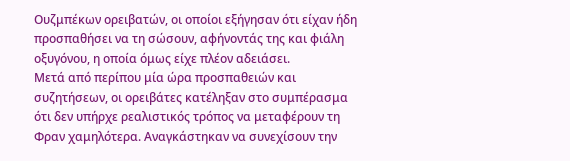Ουζμπέκων ορειβατών, οι οποίοι εξήγησαν ότι είχαν ήδη προσπαθήσει να τη σώσουν, αφήνοντάς της και φιάλη οξυγόνου, η οποία όμως είχε πλέον αδειάσει.
Μετά από περίπου μία ώρα προσπαθειών και συζητήσεων, οι ορειβάτες κατέληξαν στο συμπέρασμα ότι δεν υπήρχε ρεαλιστικός τρόπος να μεταφέρουν τη Φραν χαμηλότερα. Αναγκάστηκαν να συνεχίσουν την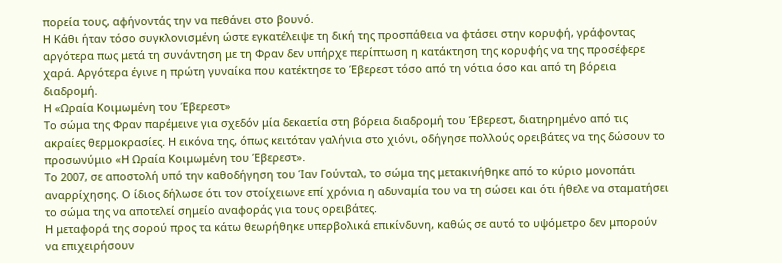πορεία τους, αφήνοντάς την να πεθάνει στο βουνό.
Η Κάθι ήταν τόσο συγκλονισμένη ώστε εγκατέλειψε τη δική της προσπάθεια να φτάσει στην κορυφή, γράφοντας αργότερα πως μετά τη συνάντηση με τη Φραν δεν υπήρχε περίπτωση η κατάκτηση της κορυφής να της προσέφερε χαρά. Αργότερα έγινε η πρώτη γυναίκα που κατέκτησε το Έβερεστ τόσο από τη νότια όσο και από τη βόρεια διαδρομή.
Η «Ωραία Κοιμωμένη του Έβερεστ»
Το σώμα της Φραν παρέμεινε για σχεδόν μία δεκαετία στη βόρεια διαδρομή του Έβερεστ, διατηρημένο από τις ακραίες θερμοκρασίες. Η εικόνα της, όπως κειτόταν γαλήνια στο χιόνι, οδήγησε πολλούς ορειβάτες να της δώσουν το προσωνύμιο «Η Ωραία Κοιμωμένη του Έβερεστ».
Το 2007, σε αποστολή υπό την καθοδήγηση του Ίαν Γούνταλ, το σώμα της μετακινήθηκε από το κύριο μονοπάτι αναρρίχησης. Ο ίδιος δήλωσε ότι τον στοίχειωνε επί χρόνια η αδυναμία του να τη σώσει και ότι ήθελε να σταματήσει το σώμα της να αποτελεί σημείο αναφοράς για τους ορειβάτες.
Η μεταφορά της σορού προς τα κάτω θεωρήθηκε υπερβολικά επικίνδυνη, καθώς σε αυτό το υψόμετρο δεν μπορούν να επιχειρήσουν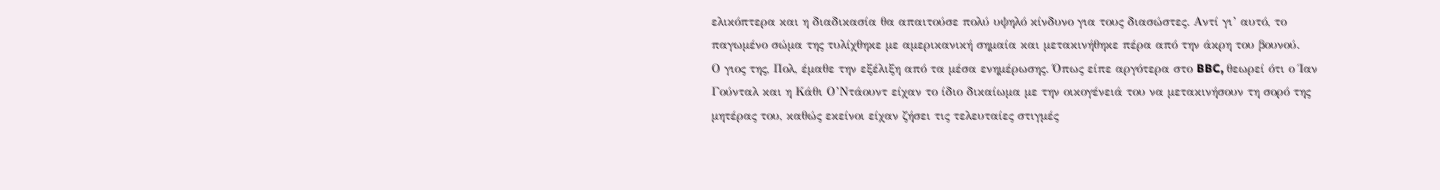ελικόπτερα και η διαδικασία θα απαιτούσε πολύ υψηλό κίνδυνο για τους διασώστες. Αντί γι’ αυτό, το παγωμένο σώμα της τυλίχθηκε με αμερικανική σημαία και μετακινήθηκε πέρα από την άκρη του βουνού.
Ο γιος της, Πολ, έμαθε την εξέλιξη από τα μέσα ενημέρωσης. Όπως είπε αργότερα στο BBC, θεωρεί ότι ο Ίαν Γούνταλ και η Κάθι Ο’Ντάουντ είχαν το ίδιο δικαίωμα με την οικογένειά του να μετακινήσουν τη σορό της μητέρας του, καθώς εκείνοι είχαν ζήσει τις τελευταίες στιγμές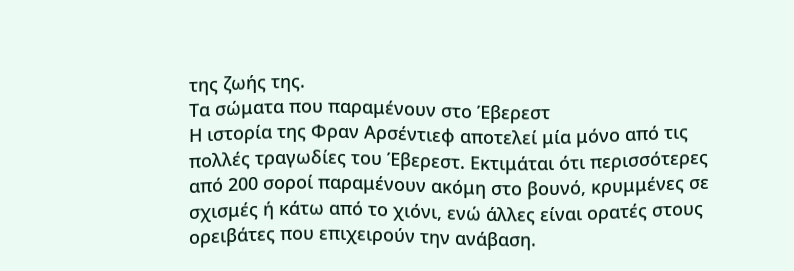της ζωής της.
Τα σώματα που παραμένουν στο Έβερεστ
Η ιστορία της Φραν Αρσέντιεφ αποτελεί μία μόνο από τις πολλές τραγωδίες του Έβερεστ. Εκτιμάται ότι περισσότερες από 200 σοροί παραμένουν ακόμη στο βουνό, κρυμμένες σε σχισμές ή κάτω από το χιόνι, ενώ άλλες είναι ορατές στους ορειβάτες που επιχειρούν την ανάβαση.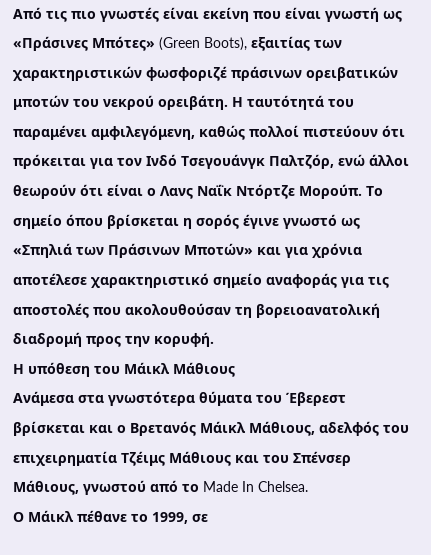Από τις πιο γνωστές είναι εκείνη που είναι γνωστή ως «Πράσινες Μπότες» (Green Boots), εξαιτίας των χαρακτηριστικών φωσφοριζέ πράσινων ορειβατικών μποτών του νεκρού ορειβάτη. Η ταυτότητά του παραμένει αμφιλεγόμενη, καθώς πολλοί πιστεύουν ότι πρόκειται για τον Ινδό Τσεγουάνγκ Παλτζόρ, ενώ άλλοι θεωρούν ότι είναι ο Λανς Ναΐκ Ντόρτζε Μορούπ. Το σημείο όπου βρίσκεται η σορός έγινε γνωστό ως «Σπηλιά των Πράσινων Μποτών» και για χρόνια αποτέλεσε χαρακτηριστικό σημείο αναφοράς για τις αποστολές που ακολουθούσαν τη βορειοανατολική διαδρομή προς την κορυφή.
Η υπόθεση του Μάικλ Μάθιους
Ανάμεσα στα γνωστότερα θύματα του Έβερεστ βρίσκεται και ο Βρετανός Μάικλ Μάθιους, αδελφός του επιχειρηματία Τζέιμς Μάθιους και του Σπένσερ Μάθιους, γνωστού από το Made In Chelsea.
Ο Μάικλ πέθανε το 1999, σε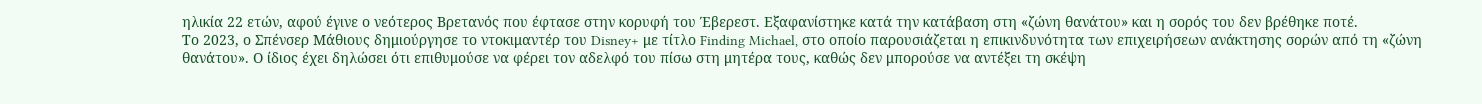ηλικία 22 ετών, αφού έγινε ο νεότερος Βρετανός που έφτασε στην κορυφή του Έβερεστ. Εξαφανίστηκε κατά την κατάβαση στη «ζώνη θανάτου» και η σορός του δεν βρέθηκε ποτέ.
Το 2023, ο Σπένσερ Μάθιους δημιούργησε το ντοκιμαντέρ του Disney+ με τίτλο Finding Michael, στο οποίο παρουσιάζεται η επικινδυνότητα των επιχειρήσεων ανάκτησης σορών από τη «ζώνη θανάτου». Ο ίδιος έχει δηλώσει ότι επιθυμούσε να φέρει τον αδελφό του πίσω στη μητέρα τους, καθώς δεν μπορούσε να αντέξει τη σκέψη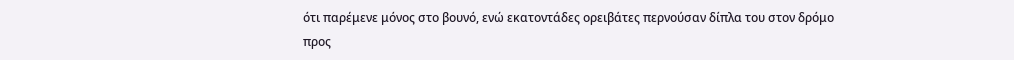ότι παρέμενε μόνος στο βουνό, ενώ εκατοντάδες ορειβάτες περνούσαν δίπλα του στον δρόμο προς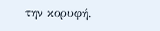την κορυφή.